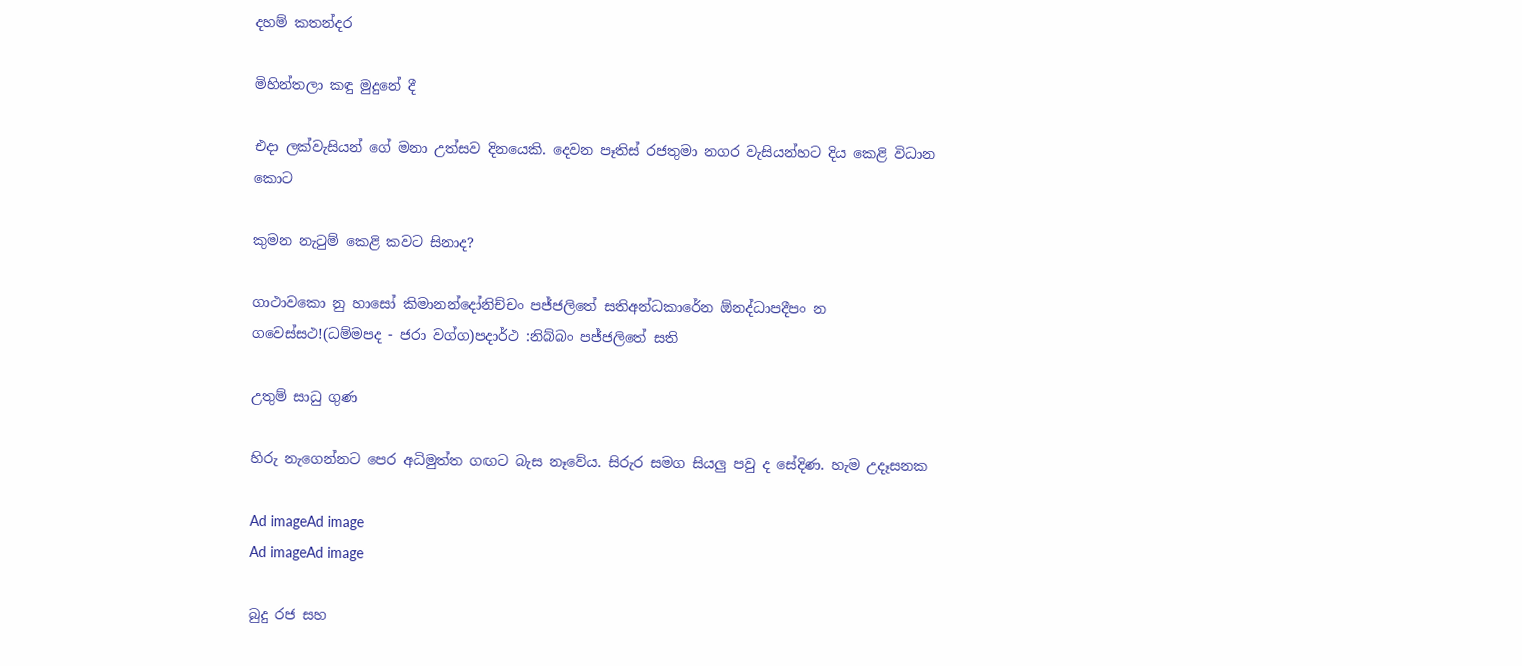දහම් කතන්දර

මිහින්තලා කඳු මුදුනේ දී

එදා ලක්වැසියන් ගේ මනා උත්සව දිනයෙකි. දෙවන පෑතිස් රජතුමා නගර වැසියන්හට දිය කෙළි විධාන කොට

කුමන නැටුම් කෙළි කවට සිනාද?

ගාථාවකො නු හාසෝ කිමානන්දෝනිච්චං පජ්ජලිතේ සතිඅන්ධකාරේන ඕනද්ධාපදීපං න ගවෙස්සථ!(ධම්මපද - ජරා වග්ග)පදාර්ථ :නිබ්බං පජ්ජලිතේ සති

උතුම් සාධු ගුණ

හිරු නැගෙන්නට පෙර අධිමුත්ත ගඟට බැස නෑවේය. සිරුර සමග සියලු පවු ද සේදිණ. හැම උදෑසනක

Ad imageAd image
Ad imageAd image

බුදු රජ සහ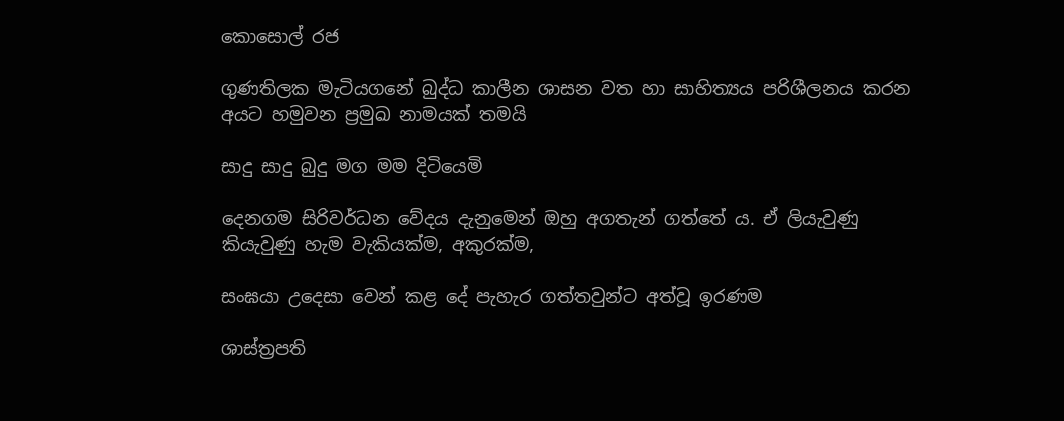කොසොල් රජ

ගුණතිලක මැටියගනේ බුද්ධ කාලීන ශාසන වත හා සාහිත්‍යය පරිශීලනය කරන අයට හමුවන ප්‍රමුඛ නාමයක් තමයි

සාදු සාදු බුදු මග මම දිටියෙමි

දෙනගම සිරිවර්ධන වේදය දැනුමෙන් ඔහු අගතැන් ගත්තේ ය. ඒ ලියැවුණු කියැවුණු හැම වැකියක්ම, අකුරක්ම,

සංඝයා උදෙසා වෙන් කළ දේ පැහැර ගත්තවුන්ට අත්වූ ඉරණම

ශාස්ත්‍රපති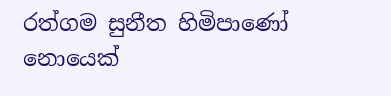රත්ගම සුනීත හිමිපාණෝ නොයෙක්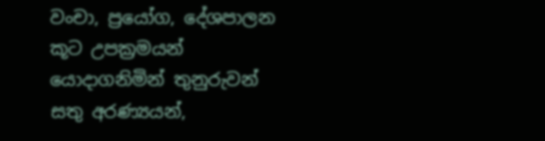වංචා, ප්‍රයෝග, දේශපාලන කූට උපක්‍රමයන් යොදාගනිමින් තුනුරුවන් සතු අරණ්‍යයන්,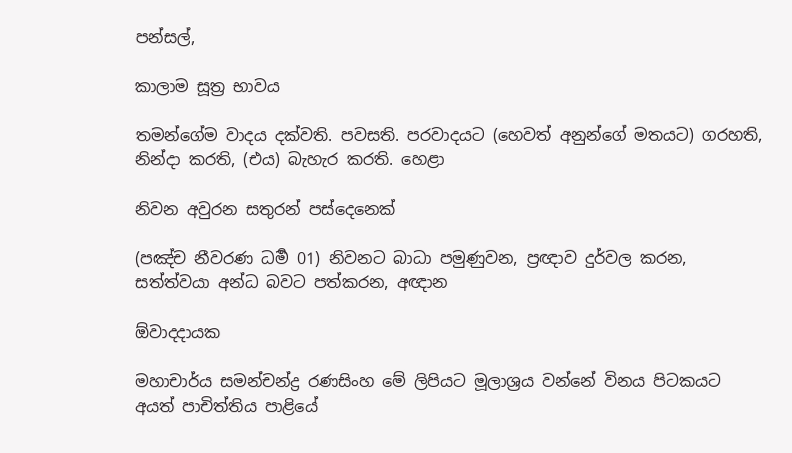පන්සල්,

කාලාම සූත්‍ර භාවය

තමන්ගේම වාදය දක්වති. පවසති. පරවාදයට (හෙවත් අනුන්ගේ මතයට) ගරහති, නින්දා කරති, (එය) බැහැර කරති. හෙළා

නිවන අවුරන සතුරන් පස්දෙනෙක්

(පඤ්ච නීවරණ ධර්‍ම 01) නිවනට බාධා පමුණුවන, ප්‍රඥාව දුර්වල කරන, සත්ත්වයා අන්ධ බවට පත්කරන, අඥාන

ඕවාදදායක

මහාචාර්ය සමන්චන්ද්‍ර රණසිංහ මේ ලිපියට මූලාශ්‍රය වන්නේ විනය පිටකයට අයත් පාචිත්තිය පාළියේ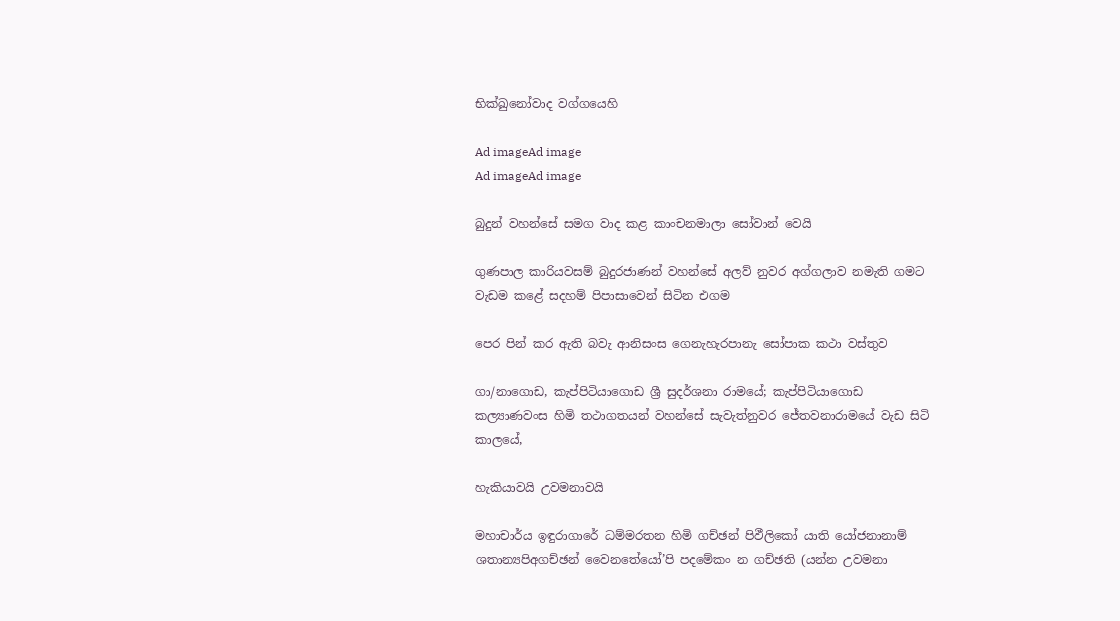භික්ඛුනෝවාද වග්ගයෙහි

Ad imageAd image
Ad imageAd image

බුදුන් වහන්සේ සමග වාද කළ කාංචනමාලා සෝවාන් වෙයි

ගුණපාල කාරියවසම් බුදුරජාණන් වහන්සේ අලව් නුවර අග්ගලාව නමැති ගමට වැඩම කළේ සදහම් පිපාසාවෙන් සිටින එගම

පෙර පින් කර ඇති බවැ ආනිසංස ගෙනැහැරපානැ සෝපාක කථා වස්තුව

ගා/නාගොඩ, කැප්පිටියාගොඩ ශ්‍රී සුදර්ශනා රාමයේ; කැප්පිටියාගොඩ කල්‍යාණවංස හිමි තථාගතයන් වහන්සේ සැවැත්නුවර ජේතවනාරාමයේ වැඩ සිටි කාලයේ,

හැකියාවයි උවමනාවයි

මහාචාර්ය ඉඳුරාගාරේ ධම්මරතන හිමි ගච්ඡන් පිඵීලිකෝ යාති යෝජනානාම් ශතාන්‍යපිඅගච්ඡන් වෛනතේයෝ’පි පදමේකං න ගච්ඡති (යන්න උවමනා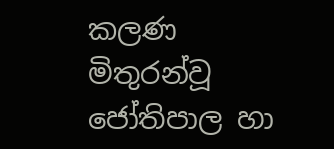කලණ මිතුරන්වූ ජෝතිපාල හා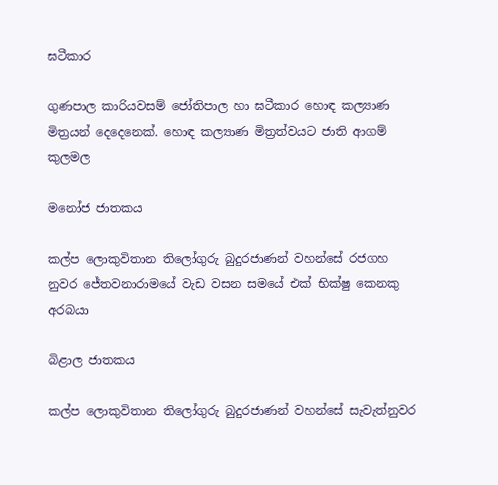ඝටීකාර

ගුණපාල කාරියවසම් ජෝතිපාල හා ඝටීකාර හොඳ කල්‍යාණ මිත්‍රයන් දෙදෙනෙක්. හොඳ කල්‍යාණ මිත්‍රත්වයට ජාති ආගම් කුලමල

මනෝජ ජාතකය

කල්ප ලොකුවිතාන තිලෝගුරු බුදුරජාණන් වහන්සේ රජගහ නුවර ජේතවනාරාමයේ වැඩ වසන සමයේ එක් භික්ෂු කෙනකු අරබයා

බිළාල ජාතකය

කල්ප ලොකුවිතාන තිලෝගුරු බුදුරජාණන් වහන්සේ සැවැත්නුවර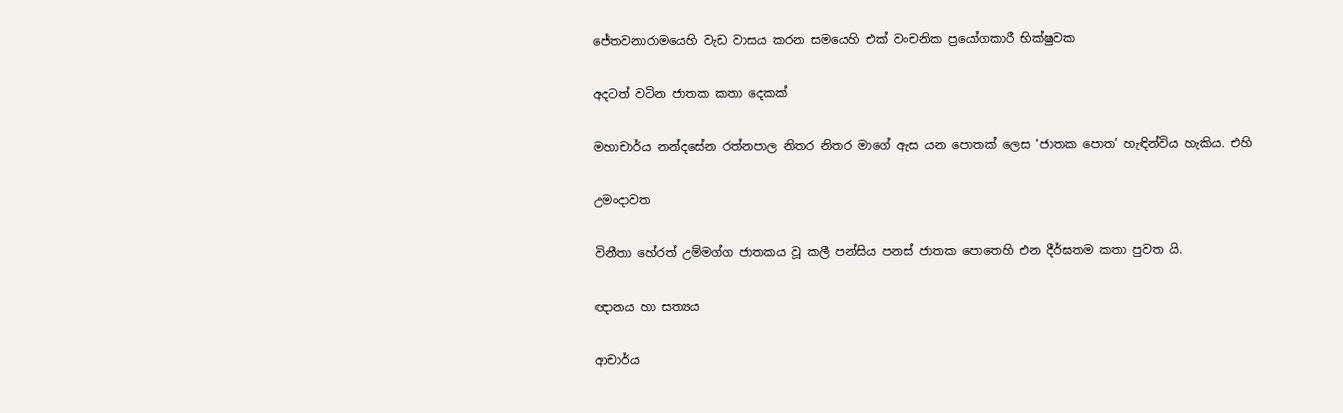ජේතවනාරාමයෙහි වැඩ වාසය කරන සමයෙහි එක් වංචනික ප්‍රයෝගකාරී භික්ෂුවක

අදටත් වටින ජාතක කතා දෙකක්

මහාචාර්ය නන්දසේන රත්නපාල නිතර නිතර මාගේ ඇස යන පොතක් ලෙස ‘ජාතක පොත’ හැඳින්විය හැකිය. එහි

උමංදාවත

විනීතා හේරත් උම්මග්ග ජාතකය වූ කලී පන්සිය පනස් ජාතක පොතෙහි එන දීර්ඝතම කතා පුවත යි.

ඥානය හා සත්‍යය

ආචාර්ය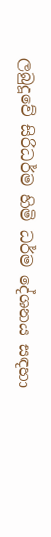ලබුදූවේ සිරිධර්ම හිමි ධර්ම දේශනය සඳහා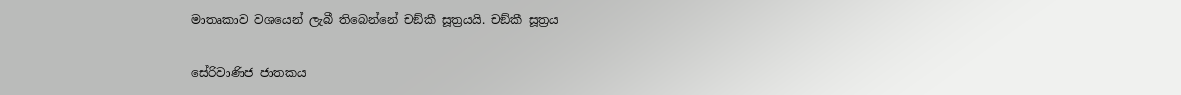මාතෘකාව වශයෙන් ලැබී තිබෙන්නේ චඞ්කී සූත්‍රයයි. චඞ්කී සූත්‍රය

සේරිවාණිජ ජාතකය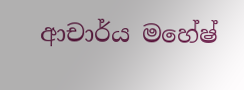ආචාර්ය මහේෂ්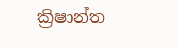ක්‍රිෂාන්ත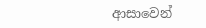ආසාවෙන්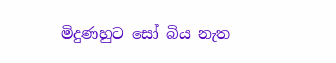මිදුණහුට සෝ බිය නැත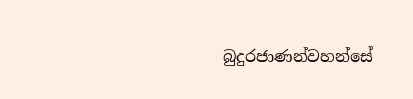බුදුරජාණන්වහන්සේ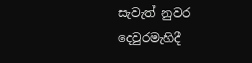සැවැත් නුවර දෙවුරමැහිදී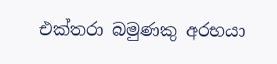එක්තරා බමුණකු අරභයා